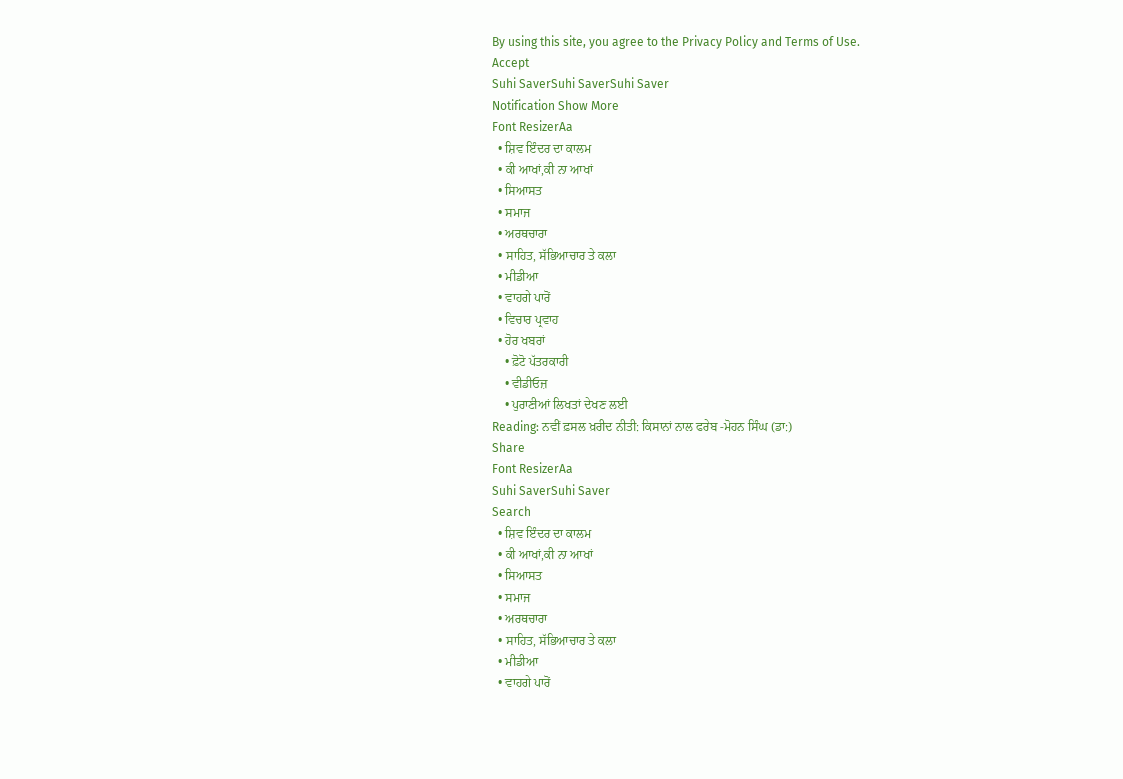By using this site, you agree to the Privacy Policy and Terms of Use.
Accept
Suhi SaverSuhi SaverSuhi Saver
Notification Show More
Font ResizerAa
  • ਸ਼ਿਵ ਇੰਦਰ ਦਾ ਕਾਲਮ
  • ਕੀ ਆਖਾਂ,ਕੀ ਨਾ ਆਖਾਂ
  • ਸਿਆਸਤ
  • ਸਮਾਜ
  • ਅਰਥਚਾਰਾ
  • ਸਾਹਿਤ, ਸੱਭਿਆਚਾਰ ਤੇ ਕਲਾ
  • ਮੀਡੀਆ
  • ਵਾਹਗੇ ਪਾਰੋਂ
  • ਵਿਚਾਰ ਪ੍ਰਵਾਹ
  • ਹੋਰ ਖਬਰਾਂ
    • ਫ਼ੋਟੋ ਪੱਤਰਕਾਰੀ
    • ਵੀਡੀਓਜ਼
    • ਪੁਰਾਣੀਆਂ ਲਿਖਤਾਂ ਦੇਖਣ ਲਈ
Reading: ਨਵੀਂ ਫ਼ਸਲ ਖ਼ਰੀਦ ਨੀਤੀ: ਕਿਸਾਨਾਂ ਨਾਲ ਫਰੇਬ -ਮੋਹਨ ਸਿੰਘ (ਡਾ:)
Share
Font ResizerAa
Suhi SaverSuhi Saver
Search
  • ਸ਼ਿਵ ਇੰਦਰ ਦਾ ਕਾਲਮ
  • ਕੀ ਆਖਾਂ,ਕੀ ਨਾ ਆਖਾਂ
  • ਸਿਆਸਤ
  • ਸਮਾਜ
  • ਅਰਥਚਾਰਾ
  • ਸਾਹਿਤ, ਸੱਭਿਆਚਾਰ ਤੇ ਕਲਾ
  • ਮੀਡੀਆ
  • ਵਾਹਗੇ ਪਾਰੋਂ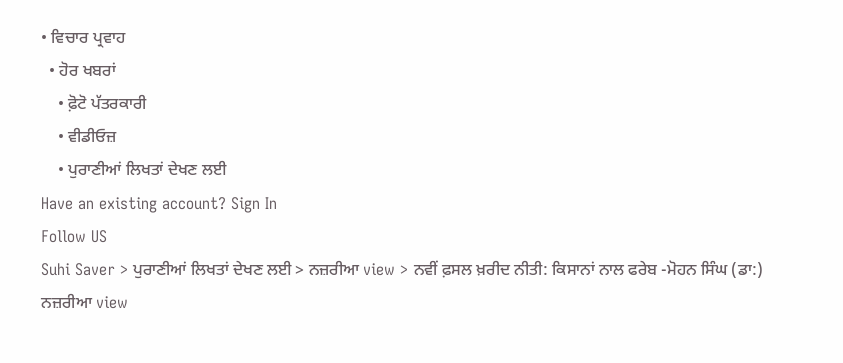• ਵਿਚਾਰ ਪ੍ਰਵਾਹ
  • ਹੋਰ ਖਬਰਾਂ
    • ਫ਼ੋਟੋ ਪੱਤਰਕਾਰੀ
    • ਵੀਡੀਓਜ਼
    • ਪੁਰਾਣੀਆਂ ਲਿਖਤਾਂ ਦੇਖਣ ਲਈ
Have an existing account? Sign In
Follow US
Suhi Saver > ਪੁਰਾਣੀਆਂ ਲਿਖਤਾਂ ਦੇਖਣ ਲਈ > ਨਜ਼ਰੀਆ view > ਨਵੀਂ ਫ਼ਸਲ ਖ਼ਰੀਦ ਨੀਤੀ: ਕਿਸਾਨਾਂ ਨਾਲ ਫਰੇਬ -ਮੋਹਨ ਸਿੰਘ (ਡਾ:)
ਨਜ਼ਰੀਆ view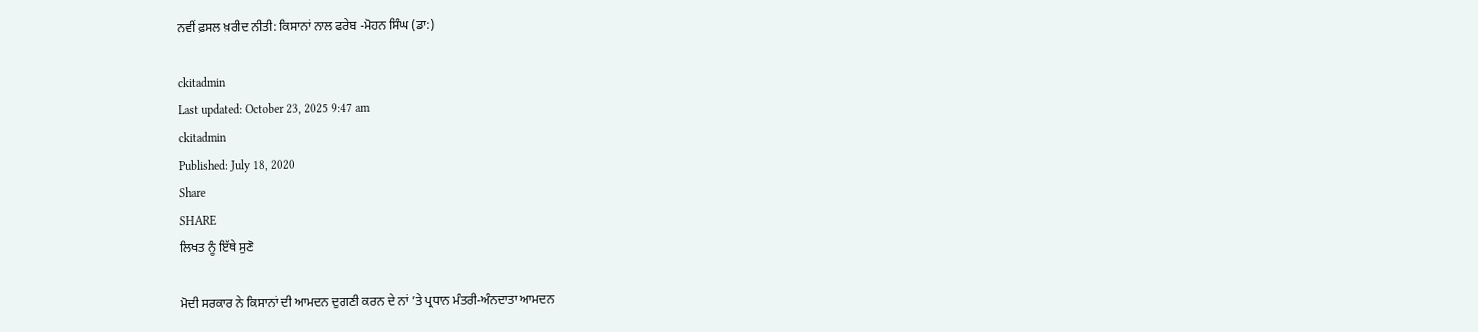ਨਵੀਂ ਫ਼ਸਲ ਖ਼ਰੀਦ ਨੀਤੀ: ਕਿਸਾਨਾਂ ਨਾਲ ਫਰੇਬ -ਮੋਹਨ ਸਿੰਘ (ਡਾ:)

ckitadmin
Last updated: October 23, 2025 9:47 am
ckitadmin
Published: July 18, 2020
Share
SHARE
ਲਿਖਤ ਨੂੰ ਇੱਥੇ ਸੁਣੋ

ਮੋਦੀ ਸਰਕਾਰ ਨੇ ਕਿਸਾਨਾਂ ਦੀ ਆਮਦਨ ਦੁਗਣੀ ਕਰਨ ਦੇ ਨਾਂ ’ਤੇ ਪ੍ਰਧਾਨ ਮੰਤਰੀ-ਅੰਨਦਾਤਾ ਆਮਦਨ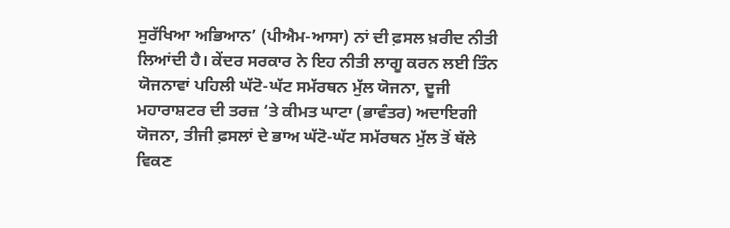ਸੁਰੱਖਿਆ ਅਭਿਆਨ’ (ਪੀਐਮ-ਆਸਾ) ਨਾਂ ਦੀ ਫ਼ਸਲ ਖ਼ਰੀਦ ਨੀਤੀ ਲਿਆਂਦੀ ਹੈ। ਕੇਂਦਰ ਸਰਕਾਰ ਨੇ ਇਹ ਨੀਤੀ ਲਾਗੂ ਕਰਨ ਲਈ ਤਿੰਨ ਯੋਜਨਾਵਾਂ ਪਹਿਲੀ ਘੱਟੋ-ਘੱਟ ਸਮੱਰਥਨ ਮੁੱਲ ਯੋਜਨਾ, ਦੂਜੀ ਮਹਾਰਾਸ਼ਟਰ ਦੀ ਤਰਜ਼ ‘ਤੇ ਕੀਮਤ ਘਾਟਾ (ਭਾਵੰਤਰ) ਅਦਾਇਗੀ ਯੋਜਨਾ, ਤੀਜੀ ਫ਼ਸਲਾਂ ਦੇ ਭਾਅ ਘੱਟੋ-ਘੱਟ ਸਮੱਰਥਨ ਮੁੱਲ ਤੋਂ ਥੱਲੇ ਵਿਕਣ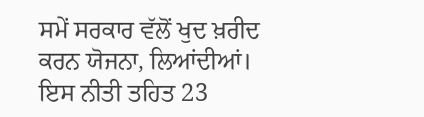ਸਮੇਂ ਸਰਕਾਰ ਵੱਲੋਂ ਖੁਦ ਖ਼ਰੀਦ ਕਰਨ ਯੋਜਨਾ, ਲਿਆਂਦੀਆਂ। ਇਸ ਨੀਤੀ ਤਹਿਤ 23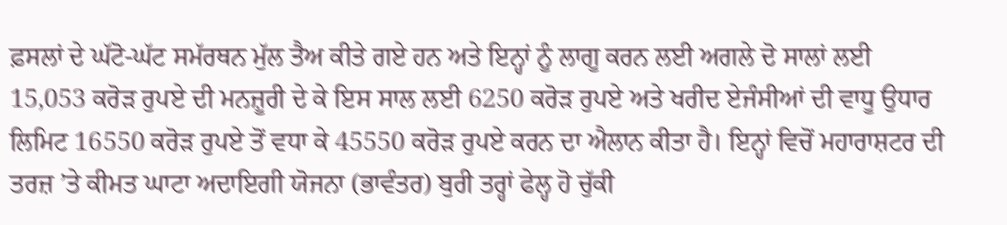ਫ਼ਸਲਾਂ ਦੇ ਘੱਟੋ-ਘੱਟ ਸਮੱਰਥਨ ਮੁੱਲ ਤੈਅ ਕੀਤੇ ਗਏ ਹਨ ਅਤੇ ਇਨ੍ਹਾਂ ਨੂੰ ਲਾਗੂ ਕਰਨ ਲਈ ਅਗਲੇ ਦੋ ਸਾਲਾਂ ਲਈ 15,053 ਕਰੋੜ ਰੁਪਏ ਦੀ ਮਨਜ਼ੂਰੀ ਦੇ ਕੇ ਇਸ ਸਾਲ ਲਈ 6250 ਕਰੋੜ ਰੁਪਏ ਅਤੇ ਖਰੀਦ ਏਜੰਸੀਆਂ ਦੀ ਵਾਧੂ ਉਧਾਰ ਲਿਮਿਟ 16550 ਕਰੋੜ ਰੁਪਏ ਤੋਂ ਵਧਾ ਕੇ 45550 ਕਰੋੜ ਰੁਪਏ ਕਰਨ ਦਾ ਐਲਾਨ ਕੀਤਾ ਹੈ। ਇਨ੍ਹਾਂ ਵਿਚੋਂ ਮਹਾਰਾਸ਼ਟਰ ਦੀ ਤਰਜ਼ ’ਤੇ ਕੀਮਤ ਘਾਟਾ ਅਦਾਇਗੀ ਯੋਜਨਾ (ਭਾਵੰਤਰ) ਬੁਰੀ ਤਰ੍ਹਾਂ ਫੇਲ੍ਹ ਹੋ ਚੁੱਕੀ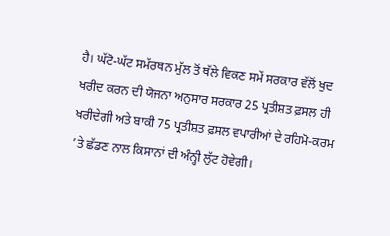ਹੈ। ਘੱਟੋ-ਘੱਟ ਸਮੱਰਥਨ ਮੁੱਲ ਤੋਂ ਥੱਲੇ ਵਿਕਣ ਸਮੇਂ ਸਰਕਾਰ ਵੱਲੋਂ ਖੁਦ ਖਰੀਦ ਕਰਨ ਦੀ ਯੋਜਨਾ ਅਨੁਸਾਰ ਸਰਕਾਰ 25 ਪ੍ਰਤੀਸ਼ਤ ਫ਼ਸਲ ਹੀ ਖਰੀਦੇਗੀ ਅਤੇ ਬਾਕੀ 75 ਪ੍ਰਤੀਸ਼ਤ ਫ਼ਸਲ ਵਪਾਰੀਆਂ ਦੇ ਰਹਿਮੋ-ਕਰਮ ’ਤੇ ਛੱਡਣ ਨਾਲ ਕਿਸਾਨਾਂ ਦੀ ਅੰਨ੍ਹੀ ਲੁੱਟ ਹੋਵੇਗੀ।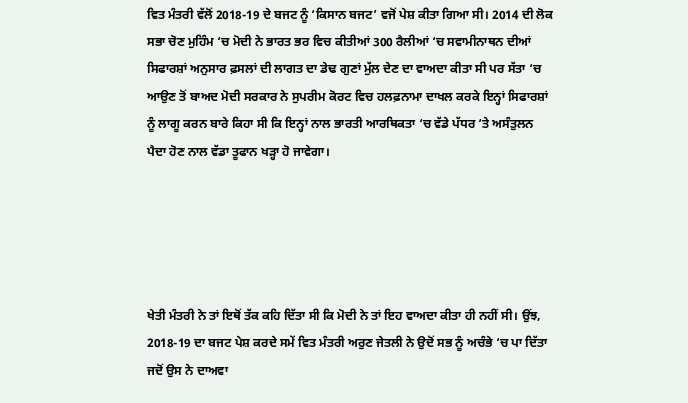ਵਿਤ ਮੰਤਰੀ ਵੱਲੋਂ 2018-19 ਦੇ ਬਜਟ ਨੂੰ ‘ਕਿਸਾਨ ਬਜਟ’ ਵਜੋਂ ਪੇਸ਼ ਕੀਤਾ ਗਿਆ ਸੀ। 2014 ਦੀ ਲੋਕ ਸਭਾ ਚੋਣ ਮੁਹਿੰਮ ‘ਚ ਮੋਦੀ ਨੇ ਭਾਰਤ ਭਰ ਵਿਚ ਕੀਤੀਆਂ 300 ਰੈਲੀਆਂ ‘ਚ ਸਵਾਮੀਨਾਥਨ ਦੀਆਂ ਸਿਫਾਰਸ਼ਾਂ ਅਨੁਸਾਰ ਫ਼ਸਲਾਂ ਦੀ ਲਾਗਤ ਦਾ ਡੇਢ ਗੁਣਾਂ ਮੁੱਲ ਦੇਣ ਦਾ ਵਾਅਦਾ ਕੀਤਾ ਸੀ ਪਰ ਸੱਤਾ ‘ਚ ਆਉਣ ਤੋਂ ਬਾਅਦ ਮੋਦੀ ਸਰਕਾਰ ਨੇ ਸੁਪਰੀਮ ਕੋਰਟ ਵਿਚ ਹਲਫ਼ਨਾਮਾ ਦਾਖਲ ਕਰਕੇ ਇਨ੍ਹਾਂ ਸਿਫਾਰਸ਼ਾਂ ਨੂੰ ਲਾਗੂ ਕਰਨ ਬਾਰੇ ਕਿਹਾ ਸੀ ਕਿ ਇਨ੍ਹਾਂ ਨਾਲ ਭਾਰਤੀ ਆਰਥਿਕਤਾ ‘ਚ ਵੱਡੇ ਪੱਧਰ ‘ਤੇ ਅਸੰਤੁਲਨ ਪੈਦਾ ਹੋਣ ਨਾਲ ਵੱਡਾ ਤੂਫਾਨ ਖੜ੍ਹਾ ਹੋ ਜਾਵੇਗਾ।





ਖੇਤੀ ਮੰਤਰੀ ਨੇ ਤਾਂ ਇਥੋਂ ਤੱਕ ਕਹਿ ਦਿੱਤਾ ਸੀ ਕਿ ਮੋਦੀ ਨੇ ਤਾਂ ਇਹ ਵਾਅਦਾ ਕੀਤਾ ਹੀ ਨਹੀਂ ਸੀ। ਉਂਝ, 2018-19 ਦਾ ਬਜਟ ਪੇਸ਼ ਕਰਦੇ ਸਮੇਂ ਵਿਤ ਮੰਤਰੀ ਅਰੁਣ ਜੇਤਲੀ ਨੇ ਉਦੋਂ ਸਭ ਨੂੰ ਅਚੰਭੇ ‘ਚ ਪਾ ਦਿੱਤਾ ਜਦੋਂ ਉਸ ਨੇ ਦਾਅਵਾ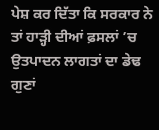ਪੇਸ਼ ਕਰ ਦਿੱਤਾ ਕਿ ਸਰਕਾਰ ਨੇ ਤਾਂ ਹਾੜ੍ਹੀ ਦੀਆਂ ਫ਼ਸਲਾਂ ’ਚ ਉਤਪਾਦਨ ਲਾਗਤਾਂ ਦਾ ਡੇਢ ਗੁਣਾਂ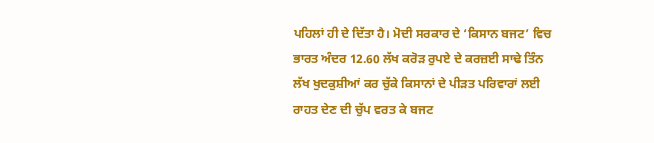ਪਹਿਲਾਂ ਹੀ ਦੇ ਦਿੱਤਾ ਹੈ। ਮੋਦੀ ਸਰਕਾਰ ਦੇ ‘ਕਿਸਾਨ ਬਜਟ’ ਵਿਚ ਭਾਰਤ ਅੰਦਰ 12.60 ਲੱਖ ਕਰੋੜ ਰੁਪਏ ਦੇ ਕਰਜ਼ਈ ਸਾਢੇ ਤਿੰਨ ਲੱਖ ਖੁਦਕੁਸ਼ੀਆਂ ਕਰ ਚੁੱਕੇ ਕਿਸਾਨਾਂ ਦੇ ਪੀੜਤ ਪਰਿਵਾਰਾਂ ਲਈ ਰਾਹਤ ਦੇਣ ਦੀ ਚੁੱਪ ਵਰਤ ਕੇ ਬਜਟ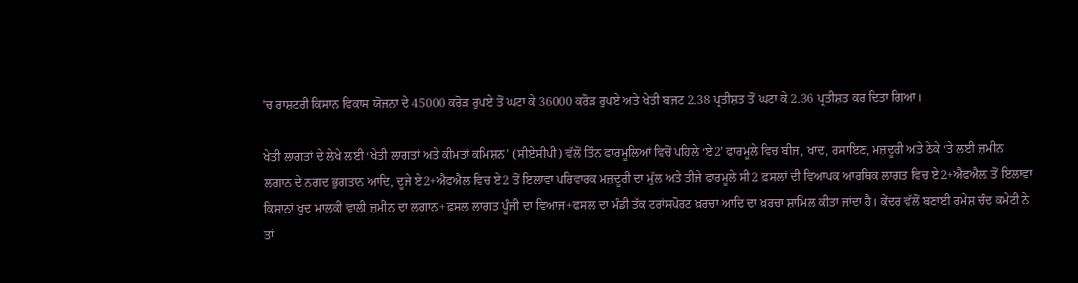’ਚ ਰਾਸ਼ਟਰੀ ਕਿਸਾਨ ਵਿਕਾਸ ਯੋਜਨਾ ਦੇ 45000 ਕਰੋੜ ਰੁਪਏ ਤੋਂ ਘਟਾ ਕੇ 36000 ਕਰੋੜ ਰੁਪਏ ਅਤੇ ਖੇਤੀ ਬਜਟ 2.38 ਪ੍ਰਤੀਸ਼ਤ ਤੋਂ ਘਟਾ ਕੇ 2.36 ਪ੍ਰਤੀਸ਼ਤ ਕਰ ਦਿਤਾ ਗਿਆ।

ਖੇਤੀ ਲਾਗਤਾਂ ਦੇ ਲੇਖੇ ਲਈ ‘ਖੇਤੀ ਲਾਗਤਾਂ ਅਤੇ ਕੀਮਤਾਂ ਕਮਿਸ਼ਨ’ (ਸੀਏਸੀਪੀ) ਵੱਲੋਂ ਤਿੰਨ ਫਾਰਮੂਲਿਆਂ ਵਿਚੋਂ ਪਹਿਲੇ ‘ਏ2’ ਫਾਰਮੂਲੇ ਵਿਚ ਬੀਜ, ਖਾਦ, ਰਸਾਇਣ, ਮਜ਼ਦੂਰੀ ਅਤੇ ਠੇਕੇ ‘ਤੇ ਲਈ ਜ਼ਮੀਨ ਲਗਾਨ ਦੇ ਨਗਦ ਭੁਗਤਾਨ ਆਦਿ, ਦੂਜੇ ਏ2+ਐਫਐਲ ਵਿਚ ਏ2 ਤੋਂ ਇਲਾਵਾ ਪਰਿਵਾਰਕ ਮਜ਼ਦੂਰੀ ਦਾ ਮੁੱਲ ਅਤੇ ਤੀਜੇ ਫਾਰਮੂਲੇ ਸੀ2 ਫ਼ਸਲਾਂ ਦੀ ਵਿਆਪਕ ਆਰਥਿਕ ਲਾਗਤ ਵਿਚ ਏ2+ਐਫਐਲ਼ ਤੋਂ ਇਲਾਵਾ ਕਿਸਾਨਾਂ ਖੁਦ ਮਾਲਕੀ ਵਾਲੀ ਜ਼ਮੀਨ ਦਾ ਲਗਾਨ+ਫ਼ਸਲ ਲਾਗਤ ਪੂੰਜੀ ਦਾ ਵਿਆਜ+ਫਸਲ ਦਾ ਮੰਡੀ ਤੱਕ ਟਰਾਂਸਪੋਰਟ ਖ਼ਰਚਾ ਆਦਿ ਦਾ ਖ਼ਰਚਾ ਸ਼ਾਮਿਲ ਕੀਤਾ ਜਾਂਦਾ ਹੈ। ਕੇਂਦਰ ਵੱਲੋਂ ਬਣਾਈ ਰਮੇਸ਼ ਚੰਦ ਕਮੇਟੀ ਨੇ ਤਾਂ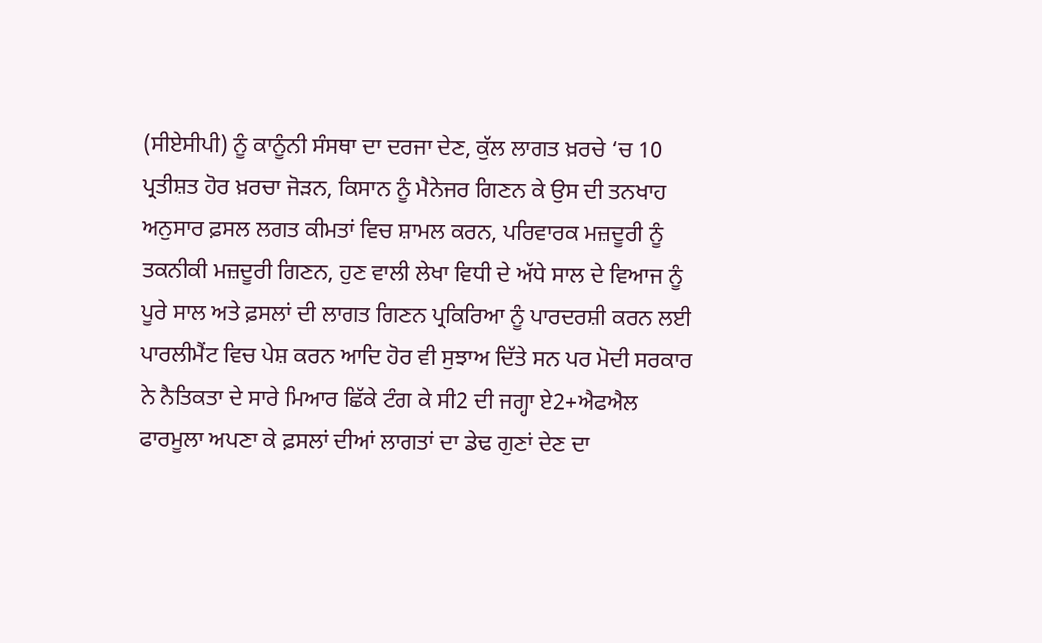(ਸੀਏਸੀਪੀ) ਨੂੰ ਕਾਨੂੰਨੀ ਸੰਸਥਾ ਦਾ ਦਰਜਾ ਦੇਣ, ਕੁੱਲ ਲਾਗਤ ਖ਼ਰਚੇ ‘ਚ 10 ਪ੍ਰਤੀਸ਼ਤ ਹੋਰ ਖ਼ਰਚਾ ਜੋੜਨ, ਕਿਸਾਨ ਨੂੰ ਮੈਨੇਜਰ ਗਿਣਨ ਕੇ ਉਸ ਦੀ ਤਨਖਾਹ ਅਨੁਸਾਰ ਫ਼ਸਲ ਲਗਤ ਕੀਮਤਾਂ ਵਿਚ ਸ਼ਾਮਲ ਕਰਨ, ਪਰਿਵਾਰਕ ਮਜ਼ਦੂਰੀ ਨੂੰ ਤਕਨੀਕੀ ਮਜ਼ਦੂਰੀ ਗਿਣਨ, ਹੁਣ ਵਾਲੀ ਲੇਖਾ ਵਿਧੀ ਦੇ ਅੱਧੇ ਸਾਲ ਦੇ ਵਿਆਜ ਨੂੰ ਪੂਰੇ ਸਾਲ ਅਤੇ ਫ਼ਸਲਾਂ ਦੀ ਲਾਗਤ ਗਿਣਨ ਪ੍ਰਕਿਰਿਆ ਨੂੰ ਪਾਰਦਰਸ਼ੀ ਕਰਨ ਲਈ ਪਾਰਲੀਮੈਂਟ ਵਿਚ ਪੇਸ਼ ਕਰਨ ਆਦਿ ਹੋਰ ਵੀ ਸੁਝਾਅ ਦਿੱਤੇ ਸਨ ਪਰ ਮੋਦੀ ਸਰਕਾਰ ਨੇ ਨੈਤਿਕਤਾ ਦੇ ਸਾਰੇ ਮਿਆਰ ਛਿੱਕੇ ਟੰਗ ਕੇ ਸੀ2 ਦੀ ਜਗ੍ਹਾ ਏ2+ਐਫਐਲ ਫਾਰਮੂਲਾ ਅਪਣਾ ਕੇ ਫ਼ਸਲਾਂ ਦੀਆਂ ਲਾਗਤਾਂ ਦਾ ਡੇਢ ਗੁਣਾਂ ਦੇਣ ਦਾ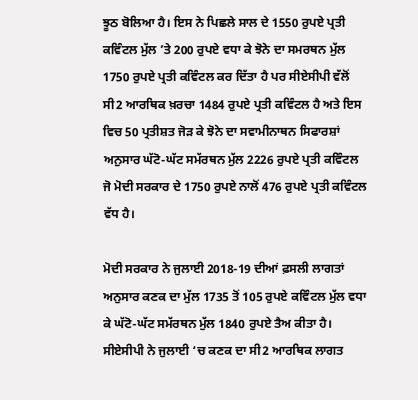ਝੂਠ ਬੋਲਿਆ ਹੈ। ਇਸ ਨੇ ਪਿਛਲੇ ਸਾਲ ਦੇ 1550 ਰੁਪਏ ਪ੍ਰਤੀ ਕਵਿੰਟਲ ਮੁੱਲ ’ਤੇ 200 ਰੁਪਏ ਵਧਾ ਕੇ ਝੋਨੇ ਦਾ ਸਮਰਥਨ ਮੁੱਲ 1750 ਰੁਪਏ ਪ੍ਰਤੀ ਕਵਿੰਟਲ ਕਰ ਦਿੱਤਾ ਹੈ ਪਰ ਸੀਏਸੀਪੀ ਵੱਲੋਂ ਸੀ2 ਆਰਥਿਕ ਖ਼ਰਚਾ 1484 ਰੁਪਏ ਪ੍ਰਤੀ ਕਵਿੰਟਲ ਹੈ ਅਤੇ ਇਸ ਵਿਚ 50 ਪ੍ਰਤੀਸ਼ਤ ਜੋੜ ਕੇ ਝੋਨੇ ਦਾ ਸਵਾਮੀਨਾਥਨ ਸਿਫਾਰਸ਼ਾਂ ਅਨੁਸਾਰ ਘੱਟੋ-ਘੱਟ ਸਮੱਰਥਨ ਮੁੱਲ 2226 ਰੁਪਏ ਪ੍ਰਤੀ ਕਵਿੰਟਲ ਜੋ ਮੋਦੀ ਸਰਕਾਰ ਦੇ 1750 ਰੁਪਏ ਨਾਲੋਂ 476 ਰੁਪਏ ਪ੍ਰਤੀ ਕਵਿੰਟਲ ਵੱਧ ਹੈ।

ਮੋਦੀ ਸਰਕਾਰ ਨੇ ਜੁਲਾਈ 2018-19 ਦੀਆਂ ਫ਼ਸਲੀ ਲਾਗਤਾਂ ਅਨੁਸਾਰ ਕਣਕ ਦਾ ਮੁੱਲ 1735 ਤੋਂ 105 ਰੁਪਏ ਕਵਿੰਟਲ ਮੁੱਲ ਵਧਾ ਕੇ ਘੱਟੋ-ਘੱਟ ਸਮੱਰਥਨ ਮੁੱਲ 1840 ਰੁਪਏ ਤੈਅ ਕੀਤਾ ਹੈ। ਸੀਏਸੀਪੀ ਨੇ ਜੁਲਾਈ ‘ਚ ਕਣਕ ਦਾ ਸੀ2 ਆਰਥਿਕ ਲਾਗਤ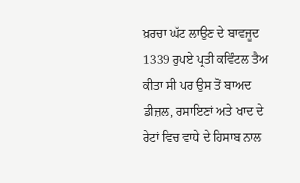ਖ਼ਰਚਾ ਘੱਟ ਲਾਉਣ ਦੇ ਬਾਵਜੂਦ 1339 ਰੁਪਏ ਪ੍ਰਤੀ ਕਵਿੰਟਲ ਤੈਅ ਕੀਤਾ ਸੀ ਪਰ ਉਸ ਤੋਂ ਬਾਅਦ ਡੀਜ਼ਲ, ਰਸਾਇਣਾਂ ਅਤੇ ਖਾਦ ਦੇ ਰੇਟਾਂ ਵਿਚ ਵਾਧੇ ਦੇ ਹਿਸਾਬ ਨਾਲ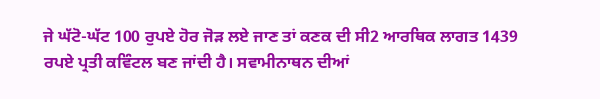ਜੇ ਘੱਟੋ-ਘੱਟ 100 ਰੁਪਏ ਹੋਰ ਜੋੜ ਲਏ ਜਾਣ ਤਾਂ ਕਣਕ ਦੀ ਸੀ2 ਆਰਥਿਕ ਲਾਗਤ 1439 ਰਪਏ ਪ੍ਰਤੀ ਕਵਿੰਟਲ ਬਣ ਜਾਂਦੀ ਹੈ। ਸਵਾਮੀਨਾਥਨ ਦੀਆਂ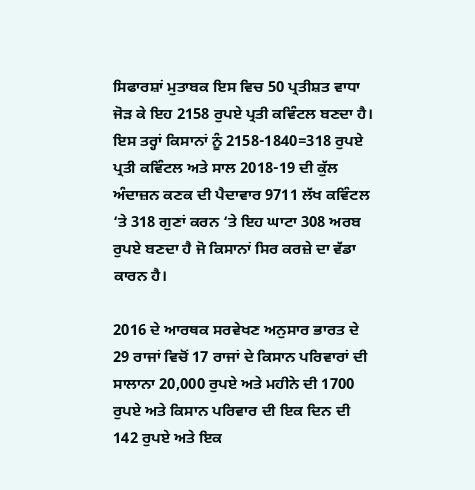ਸਿਫਾਰਸ਼ਾਂ ਮੁਤਾਬਕ ਇਸ ਵਿਚ 50 ਪ੍ਰਤੀਸ਼ਤ ਵਾਧਾ ਜੋੜ ਕੇ ਇਹ 2158 ਰੁਪਏ ਪ੍ਰਤੀ ਕਵਿੰਟਲ ਬਣਦਾ ਹੈ। ਇਸ ਤਰ੍ਹਾਂ ਕਿਸਾਨਾਂ ਨੂੰ 2158-1840=318 ਰੁਪਏ ਪ੍ਰਤੀ ਕਵਿੰਟਲ ਅਤੇ ਸਾਲ 2018-19 ਦੀ ਕੁੱਲ ਅੰਦਾਜ਼ਨ ਕਣਕ ਦੀ ਪੈਦਾਵਾਰ 9711 ਲੱਖ ਕਵਿੰਟਲ ‘ਤੇ 318 ਗੁਣਾਂ ਕਰਨ ‘ਤੇ ਇਹ ਘਾਟਾ 308 ਅਰਬ ਰੁਪਏ ਬਣਦਾ ਹੈ ਜੋ ਕਿਸਾਨਾਂ ਸਿਰ ਕਰਜ਼ੇ ਦਾ ਵੱਡਾ ਕਾਰਨ ਹੈ।

2016 ਦੇ ਆਰਥਕ ਸਰਵੇਖਣ ਅਨੁਸਾਰ ਭਾਰਤ ਦੇ 29 ਰਾਜਾਂ ਵਿਚੋਂ 17 ਰਾਜਾਂ ਦੇ ਕਿਸਾਨ ਪਰਿਵਾਰਾਂ ਦੀ ਸਾਲਾਨਾ 20,000 ਰੁਪਏ ਅਤੇ ਮਹੀਨੇ ਦੀ 1700 ਰੁਪਏ ਅਤੇ ਕਿਸਾਨ ਪਰਿਵਾਰ ਦੀ ਇਕ ਦਿਨ ਦੀ 142 ਰੁਪਏ ਅਤੇ ਇਕ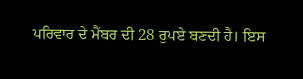ਪਰਿਵਾਰ ਦੇ ਮੈਂਬਰ ਦੀ 28 ਰੁਪਏ ਬਣਦੀ ਹੈ। ਇਸ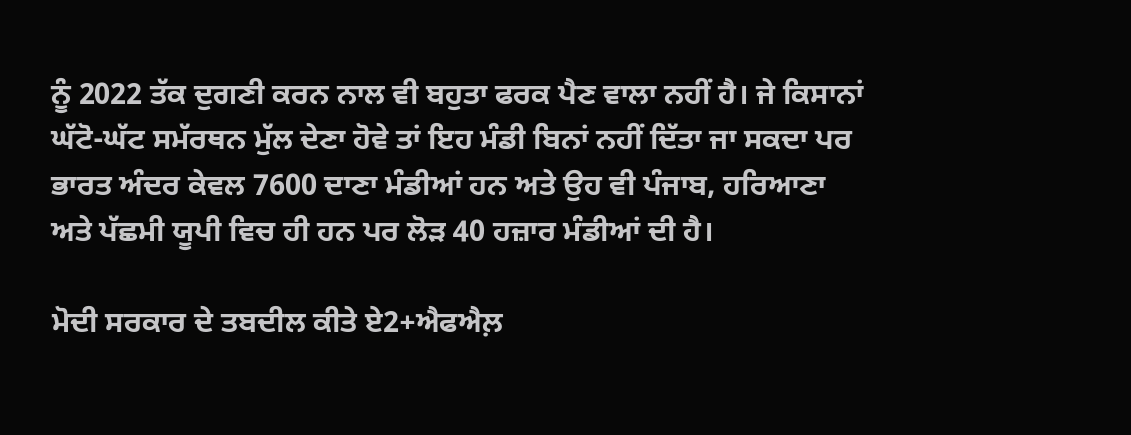ਨੂੰ 2022 ਤੱਕ ਦੁਗਣੀ ਕਰਨ ਨਾਲ ਵੀ ਬਹੁਤਾ ਫਰਕ ਪੈਣ ਵਾਲਾ ਨਹੀਂ ਹੈ। ਜੇ ਕਿਸਾਨਾਂ ਘੱਟੋ-ਘੱਟ ਸਮੱਰਥਨ ਮੁੱਲ ਦੇਣਾ ਹੋਵੇ ਤਾਂ ਇਹ ਮੰਡੀ ਬਿਨਾਂ ਨਹੀਂ ਦਿੱਤਾ ਜਾ ਸਕਦਾ ਪਰ ਭਾਰਤ ਅੰਦਰ ਕੇਵਲ 7600 ਦਾਣਾ ਮੰਡੀਆਂ ਹਨ ਅਤੇ ਉਹ ਵੀ ਪੰਜਾਬ, ਹਰਿਆਣਾ ਅਤੇ ਪੱਛਮੀ ਯੂਪੀ ਵਿਚ ਹੀ ਹਨ ਪਰ ਲੋੜ 40 ਹਜ਼ਾਰ ਮੰਡੀਆਂ ਦੀ ਹੈ।

ਮੋਦੀ ਸਰਕਾਰ ਦੇ ਤਬਦੀਲ ਕੀਤੇ ਏ2+ਐਫਐਲ਼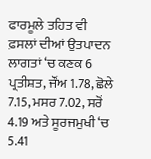ਫਾਰਮੂਲੇ ਤਹਿਤ ਵੀ ਫ਼ਸਲਾਂ ਦੀਆਂ ਉਤਪਾਦਨ ਲਾਗਤਾਂ ‘ਚ ਕਣਕ 6 ਪ੍ਰਤੀਸ਼ਤ, ਜੌਂਅ 1.78, ਛੋਲੇ 7.15, ਮਸਰ 7.02, ਸਰੋਂ 4.19 ਅਤੇ ਸੂਰਜਮੁਖੀ ‘ਚ 5.41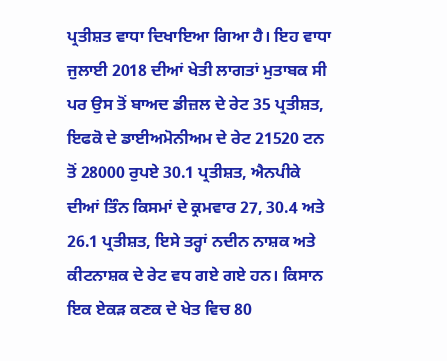ਪ੍ਰਤੀਸ਼ਤ ਵਾਧਾ ਦਿਖਾਇਆ ਗਿਆ ਹੈ। ਇਹ ਵਾਧਾ ਜੁਲਾਈ 2018 ਦੀਆਂ ਖੇਤੀ ਲਾਗਤਾਂ ਮੁਤਾਬਕ ਸੀ ਪਰ ਉਸ ਤੋਂ ਬਾਅਦ ਡੀਜ਼ਲ ਦੇ ਰੇਟ 35 ਪ੍ਰਤੀਸ਼ਤ, ਇਫਕੋ ਦੇ ਡਾਈਅਮੋਨੀਅਮ ਦੇ ਰੇਟ 21520 ਟਨ ਤੋਂ 28000 ਰੁਪਏ 30.1 ਪ੍ਰਤੀਸ਼ਤ, ਐਨਪੀਕੇ ਦੀਆਂ ਤਿੰਨ ਕਿਸਮਾਂ ਦੇ ਕ੍ਰਮਵਾਰ 27, 30.4 ਅਤੇ 26.1 ਪ੍ਰਤੀਸ਼ਤ, ਇਸੇ ਤਰ੍ਹਾਂ ਨਦੀਨ ਨਾਸ਼ਕ ਅਤੇ ਕੀਟਨਾਸ਼ਕ ਦੇ ਰੇਟ ਵਧ ਗਏ ਗਏ ਹਨ। ਕਿਸਾਨ ਇਕ ਏਕੜ ਕਣਕ ਦੇ ਖੇਤ ਵਿਚ 80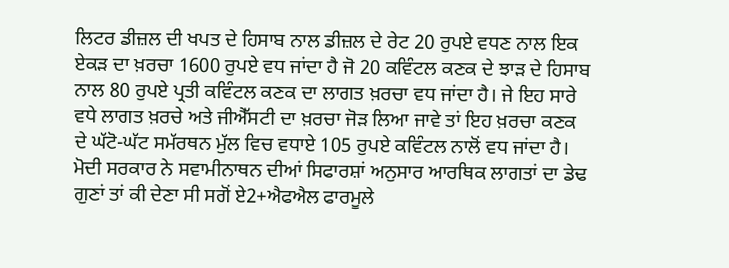ਲਿਟਰ ਡੀਜ਼ਲ ਦੀ ਖਪਤ ਦੇ ਹਿਸਾਬ ਨਾਲ ਡੀਜ਼ਲ ਦੇ ਰੇਟ 20 ਰੁਪਏ ਵਧਣ ਨਾਲ ਇਕ ਏਕੜ ਦਾ ਖ਼ਰਚਾ 1600 ਰੁਪਏ ਵਧ ਜਾਂਦਾ ਹੈ ਜੋ 20 ਕਵਿੰਟਲ ਕਣਕ ਦੇ ਝਾੜ ਦੇ ਹਿਸਾਬ ਨਾਲ 80 ਰੁਪਏ ਪ੍ਰਤੀ ਕਵਿੰਟਲ ਕਣਕ ਦਾ ਲਾਗਤ ਖ਼ਰਚਾ ਵਧ ਜਾਂਦਾ ਹੈ। ਜੇ ਇਹ ਸਾਰੇ ਵਧੇ ਲਾਗਤ ਖ਼ਰਚੇ ਅਤੇ ਜੀਐੱਸਟੀ ਦਾ ਖ਼ਰਚਾ ਜੋੜ ਲਿਆ ਜਾਵੇ ਤਾਂ ਇਹ ਖ਼ਰਚਾ ਕਣਕ ਦੇ ਘੱਟੋ-ਘੱਟ ਸਮੱਰਥਨ ਮੁੱਲ ਵਿਚ ਵਧਾਏ 105 ਰੁਪਏ ਕਵਿੰਟਲ ਨਾਲੋਂ ਵਧ ਜਾਂਦਾ ਹੈ। ਮੋਦੀ ਸਰਕਾਰ ਨੇ ਸਵਾਮੀਨਾਥਨ ਦੀਆਂ ਸਿਫਾਰਸ਼ਾਂ ਅਨੁਸਾਰ ਆਰਥਿਕ ਲਾਗਤਾਂ ਦਾ ਡੇਢ ਗੁਣਾਂ ਤਾਂ ਕੀ ਦੇਣਾ ਸੀ ਸਗੋਂ ਏ2+ਐਫਐਲ ਫਾਰਮੂਲੇ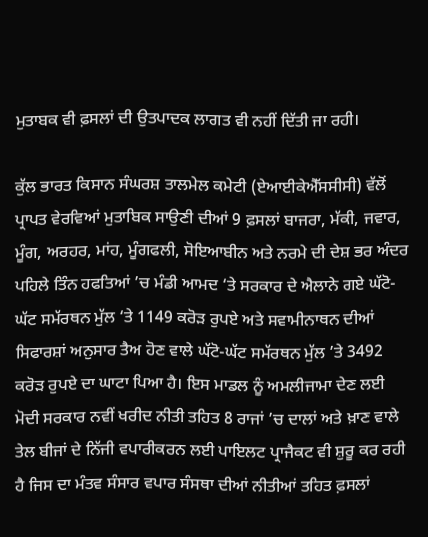ਮੁਤਾਬਕ ਵੀ ਫ਼ਸਲਾਂ ਦੀ ਉਤਪਾਦਕ ਲਾਗਤ ਵੀ ਨਹੀਂ ਦਿੱਤੀ ਜਾ ਰਹੀ।

ਕੁੱਲ ਭਾਰਤ ਕਿਸਾਨ ਸੰਘਰਸ਼ ਤਾਲਮੇਲ ਕਮੇਟੀ (ਏਆਈਕੇਐੱਸਸੀਸੀ) ਵੱਲੋਂ ਪ੍ਰਾਪਤ ਵੇਰਵਿਆਂ ਮੁਤਾਬਿਕ ਸਾਉਣੀ ਦੀਆਂ 9 ਫ਼ਸਲਾਂ ਬਾਜਰਾ, ਮੱਕੀ, ਜਵਾਰ, ਮੂੰਗ, ਅਰਹਰ, ਮਾਂਹ, ਮੂੰਗਫਲੀ, ਸੋਇਆਬੀਨ ਅਤੇ ਨਰਮੇ ਦੀ ਦੇਸ਼ ਭਰ ਅੰਦਰ ਪਹਿਲੇ ਤਿੰਨ ਹਫਤਿਆਂ ’ਚ ਮੰਡੀ ਆਮਦ ‘ਤੇ ਸਰਕਾਰ ਦੇ ਐਲਾਨੇ ਗਏ ਘੱਟੋ-ਘੱਟ ਸਮੱਰਥਨ ਮੁੱਲ ‘ਤੇ 1149 ਕਰੋੜ ਰੁਪਏ ਅਤੇ ਸਵਾਮੀਨਾਥਨ ਦੀਆਂ ਸਿਫਾਰਸ਼ਾਂ ਅਨੁਸਾਰ ਤੈਅ ਹੋਣ ਵਾਲੇ ਘੱਟੋ-ਘੱਟ ਸਮੱਰਥਨ ਮੁੱਲ ’ਤੇ 3492 ਕਰੋੜ ਰੁਪਏ ਦਾ ਘਾਟਾ ਪਿਆ ਹੈ। ਇਸ ਮਾਡਲ ਨੂੰ ਅਮਲੀਜਾਮਾ ਦੇਣ ਲਈ ਮੋਦੀ ਸਰਕਾਰ ਨਵੀਂ ਖਰੀਦ ਨੀਤੀ ਤਹਿਤ 8 ਰਾਜਾਂ ’ਚ ਦਾਲਾਂ ਅਤੇ ਖ਼ਾਣ ਵਾਲੇ ਤੇਲ ਬੀਜਾਂ ਦੇ ਨਿੱਜੀ ਵਪਾਰੀਕਰਨ ਲਈ ਪਾਇਲਟ ਪ੍ਰਾਜੈਕਟ ਵੀ ਸ਼ੁਰੂ ਕਰ ਰਹੀ ਹੈ ਜਿਸ ਦਾ ਮੰਤਵ ਸੰਸਾਰ ਵਪਾਰ ਸੰਸਥਾ ਦੀਆਂ ਨੀਤੀਆਂ ਤਹਿਤ ਫ਼ਸਲਾਂ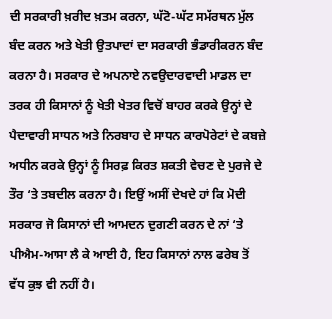ਦੀ ਸਰਕਾਰੀ ਖ਼ਰੀਦ ਖ਼ਤਮ ਕਰਨਾ, ਘੱਟੋ-ਘੱਟ ਸਮੱਰਥਨ ਮੁੱਲ ਬੰਦ ਕਰਨ ਅਤੇ ਖੇਤੀ ਉਤਪਾਦਾਂ ਦਾ ਸਰਕਾਰੀ ਭੰਡਾਰੀਕਰਨ ਬੰਦ ਕਰਨਾ ਹੈ। ਸਰਕਾਰ ਦੇ ਅਪਨਾਏ ਨਵਉਦਾਰਵਾਦੀ ਮਾਡਲ ਦਾ ਤਰਕ ਹੀ ਕਿਸਾਨਾਂ ਨੂੰ ਖੇਤੀ ਖੇਤਰ ਵਿਚੋਂ ਬਾਹਰ ਕਰਕੇ ਉਨ੍ਹਾਂ ਦੇ ਪੈਦਾਵਾਰੀ ਸਾਧਨ ਅਤੇ ਨਿਰਬਾਹ ਦੇ ਸਾਧਨ ਕਾਰਪੋਰੇਟਾਂ ਦੇ ਕਬਜ਼ੇ ਅਧੀਨ ਕਰਕੇ ਉਨ੍ਹਾਂ ਨੂੰ ਸਿਰਫ਼ ਕਿਰਤ ਸ਼ਕਤੀ ਵੇਚਣ ਦੇ ਪੁਰਜੇ ਦੇ ਤੌਰ ‘ਤੇ ਤਬਦੀਲ ਕਰਨਾ ਹੈ। ਇਉਂ ਅਸੀਂ ਦੇਖਦੇ ਹਾਂ ਕਿ ਮੋਦੀ ਸਰਕਾਰ ਜੋ ਕਿਸਾਨਾਂ ਦੀ ਆਮਦਨ ਦੁਗਣੀ ਕਰਨ ਦੇ ਨਾਂ ‘ਤੇ ਪੀਐਮ-ਆਸਾ ਲੈ ਕੇ ਆਈ ਹੈ, ਇਹ ਕਿਸਾਨਾਂ ਨਾਲ ਫਰੇਬ ਤੋਂ ਵੱਧ ਕੁਝ ਵੀ ਨਹੀਂ ਹੈ।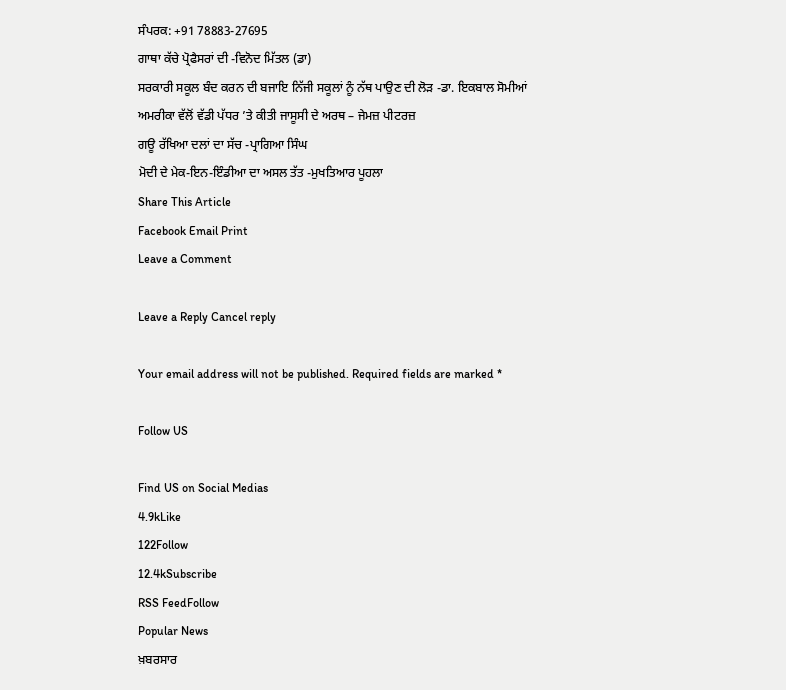ਸੰਪਰਕ: +91 78883-27695
ਗਾਥਾ ਕੱਚੇ ਪ੍ਰੋਫੈਸਰਾਂ ਦੀ -ਵਿਨੋਦ ਮਿੱਤਲ (ਡਾ)
ਸਰਕਾਰੀ ਸਕੂਲ ਬੰਦ ਕਰਨ ਦੀ ਬਜਾਇ ਨਿੱਜੀ ਸਕੂਲਾਂ ਨੂੰ ਨੱਥ ਪਾਉਣ ਦੀ ਲੋੜ -ਡਾ. ਇਕਬਾਲ ਸੋਮੀਆਂ
ਅਮਰੀਕਾ ਵੱਲੋਂ ਵੱਡੀ ਪੱਧਰ ’ਤੇ ਕੀਤੀ ਜਾਸੂਸੀ ਦੇ ਅਰਥ – ਜੇਮਜ਼ ਪੀਟਰਜ਼
ਗਊ ਰੱਖਿਆ ਦਲਾਂ ਦਾ ਸੱਚ -ਪ੍ਰਾਗਿਆ ਸਿੰਘ
ਮੋਦੀ ਦੇ ਮੇਕ-ਇਨ-ਇੰਡੀਆ ਦਾ ਅਸਲ ਤੱਤ -ਮੁਖਤਿਆਰ ਪੂਹਲਾ
Share This Article
Facebook Email Print
Leave a Comment

Leave a Reply Cancel reply

Your email address will not be published. Required fields are marked *

Follow US

Find US on Social Medias
4.9kLike
122Follow
12.4kSubscribe
RSS FeedFollow
Popular News
ਖ਼ਬਰਸਾਰ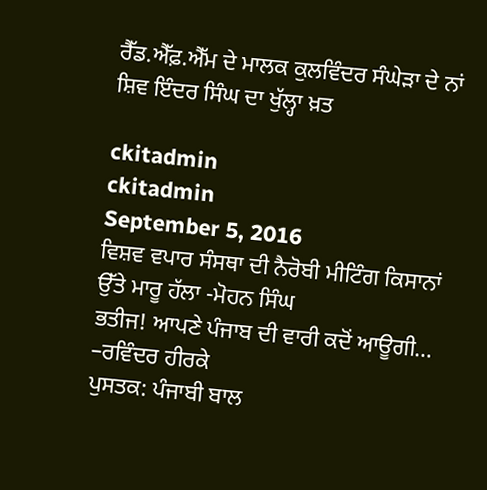ਰੈੱਡ.ਐੱਫ਼.ਐੱਮ ਦੇ ਮਾਲਕ ਕੁਲਵਿੰਦਰ ਸੰਘੇੜਾ ਦੇ ਨਾਂ ਸ਼ਿਵ ਇੰਦਰ ਸਿੰਘ ਦਾ ਖੁੱਲ੍ਹਾ ਖ਼ਤ

ckitadmin
ckitadmin
September 5, 2016
ਵਿਸ਼ਵ ਵਪਾਰ ਸੰਸਥਾ ਦੀ ਨੈਰੋਬੀ ਮੀਟਿੰਗ ਕਿਸਾਨਾਂ ਉੱਤੇ ਮਾਰੂ ਹੱਲਾ -ਮੋਹਨ ਸਿੰਘ
ਭਤੀਜ! ਆਪਣੇ ਪੰਜਾਬ ਦੀ ਵਾਰੀ ਕਦੋਂ ਆਊਗੀ… –ਰਵਿੰਦਰ ਹੀਰਕੇ
ਪੁਸਤਕ: ਪੰਜਾਬੀ ਬਾਲ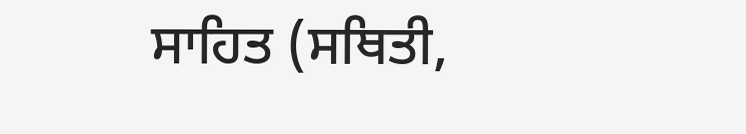ਸਾਹਿਤ (ਸਥਿਤੀ,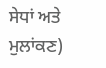ਸੇਧਾਂ ਅਤੇ ਮੁਲਾਂਕਣ)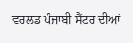ਵਰਲਡ ਪੰਜਾਬੀ ਸੈਂਟਰ ਦੀਆਂ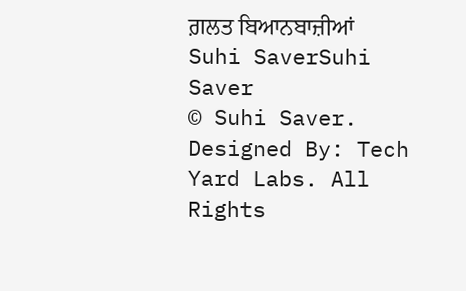ਗ਼ਲਤ ਬਿਆਨਬਾਜ਼ੀਆਂ
Suhi SaverSuhi Saver
© Suhi Saver. Designed By: Tech Yard Labs. All Rights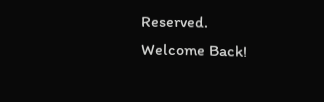Reserved.
Welcome Back!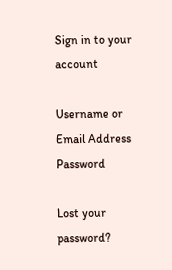Sign in to your account

Username or Email Address
Password

Lost your password?